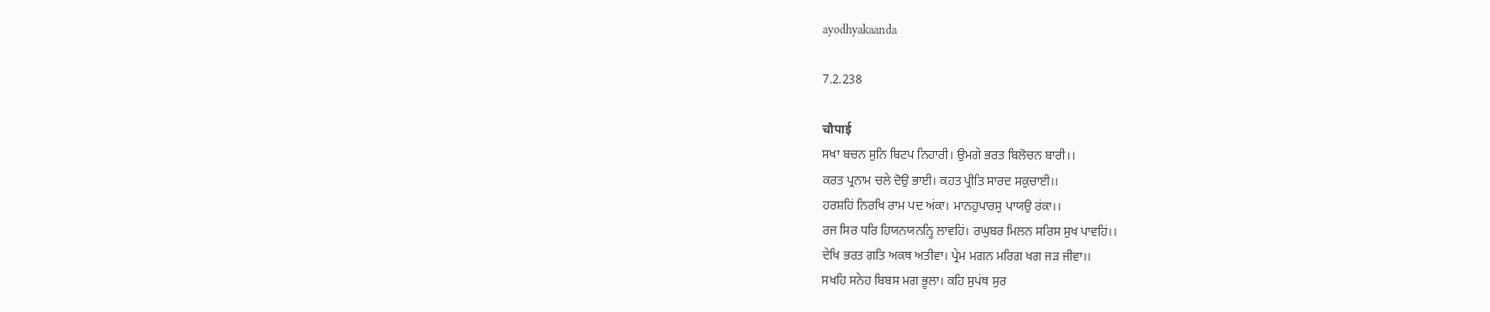ayodhyakaanda

7.2.238

चौपाई
ਸਖਾ ਬਚਨ ਸੁਨਿ ਬਿਟਪ ਨਿਹਾਰੀ। ਉਮਗੇ ਭਰਤ ਬਿਲੋਚਨ ਬਾਰੀ।।
ਕਰਤ ਪ੍ਰਨਾਮ ਚਲੇ ਦੋਉ ਭਾਈ। ਕਹਤ ਪ੍ਰੀਤਿ ਸਾਰਦ ਸਕੁਚਾਈ।।
ਹਰਸ਼ਹਿਂ ਨਿਰਖਿ ਰਾਮ ਪਦ ਅਂਕਾ। ਮਾਨਹੁਪਾਰਸੁ ਪਾਯਉ ਰਂਕਾ।।
ਰਜ ਸਿਰ ਧਰਿ ਹਿਯਨਯਨਨ੍ਹਿ ਲਾਵਹਿਂ। ਰਘੁਬਰ ਮਿਲਨ ਸਰਿਸ ਸੁਖ ਪਾਵਹਿਂ।।
ਦੇਖਿ ਭਰਤ ਗਤਿ ਅਕਥ ਅਤੀਵਾ। ਪ੍ਰੇਮ ਮਗਨ ਮਰਿਗ ਖਗ ਜਡ਼ ਜੀਵਾ।।
ਸਖਹਿ ਸਨੇਹ ਬਿਬਸ ਮਗ ਭੂਲਾ। ਕਹਿ ਸੁਪਂਥ ਸੁਰ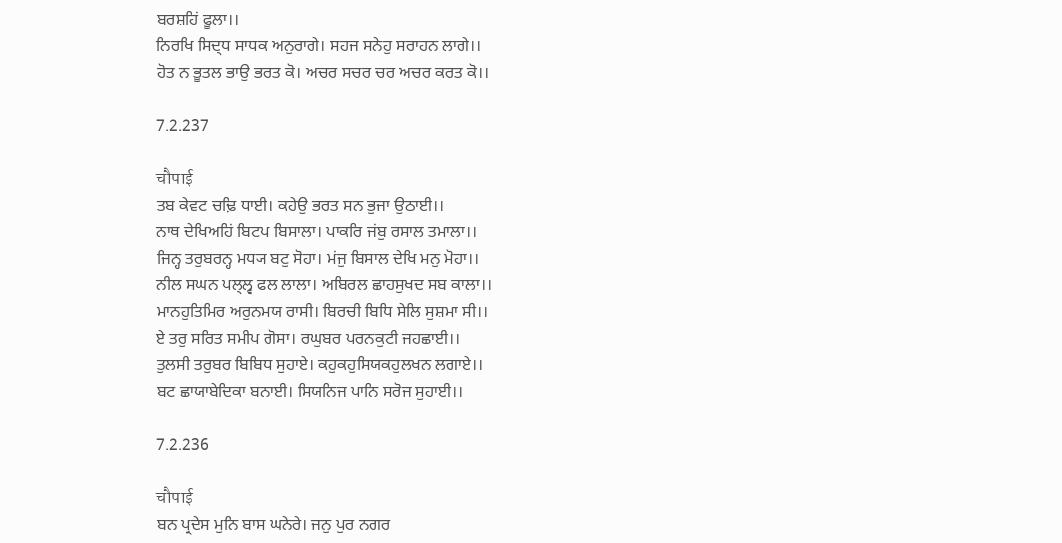ਬਰਸ਼ਹਿਂ ਫੂਲਾ।।
ਨਿਰਖਿ ਸਿਦ੍ਧ ਸਾਧਕ ਅਨੁਰਾਗੇ। ਸਹਜ ਸਨੇਹੁ ਸਰਾਹਨ ਲਾਗੇ।।
ਹੋਤ ਨ ਭੂਤਲ ਭਾਉ ਭਰਤ ਕੋ। ਅਚਰ ਸਚਰ ਚਰ ਅਚਰ ਕਰਤ ਕੋ।।

7.2.237

चौपाई
ਤਬ ਕੇਵਟ ਚਢ਼ਿ ਧਾਈ। ਕਹੇਉ ਭਰਤ ਸਨ ਭੁਜਾ ਉਠਾਈ।।
ਨਾਥ ਦੇਖਿਅਹਿਂ ਬਿਟਪ ਬਿਸਾਲਾ। ਪਾਕਰਿ ਜਂਬੁ ਰਸਾਲ ਤਮਾਲਾ।।
ਜਿਨ੍ਹ ਤਰੁਬਰਨ੍ਹ ਮਧ੍ਯ ਬਟੁ ਸੋਹਾ। ਮਂਜੁ ਬਿਸਾਲ ਦੇਖਿ ਮਨੁ ਮੋਹਾ।।
ਨੀਲ ਸਘਨ ਪਲ੍ਲ੍ਵ ਫਲ ਲਾਲਾ। ਅਬਿਰਲ ਛਾਹਸੁਖਦ ਸਬ ਕਾਲਾ।।
ਮਾਨਹੁਤਿਮਿਰ ਅਰੁਨਮਯ ਰਾਸੀ। ਬਿਰਚੀ ਬਿਧਿ ਸੇਲਿ ਸੁਸ਼ਮਾ ਸੀ।।
ਏ ਤਰੁ ਸਰਿਤ ਸਮੀਪ ਗੋਸਾ। ਰਘੁਬਰ ਪਰਨਕੁਟੀ ਜਹਛਾਈ।।
ਤੁਲਸੀ ਤਰੁਬਰ ਬਿਬਿਧ ਸੁਹਾਏ। ਕਹੁਕਹੁਸਿਯਕਹੁਲਖਨ ਲਗਾਏ।।
ਬਟ ਛਾਯਾਬੇਦਿਕਾ ਬਨਾਈ। ਸਿਯਨਿਜ ਪਾਨਿ ਸਰੋਜ ਸੁਹਾਈ।।

7.2.236

चौपाई
ਬਨ ਪ੍ਰਦੇਸ ਮੁਨਿ ਬਾਸ ਘਨੇਰੇ। ਜਨੁ ਪੁਰ ਨਗਰ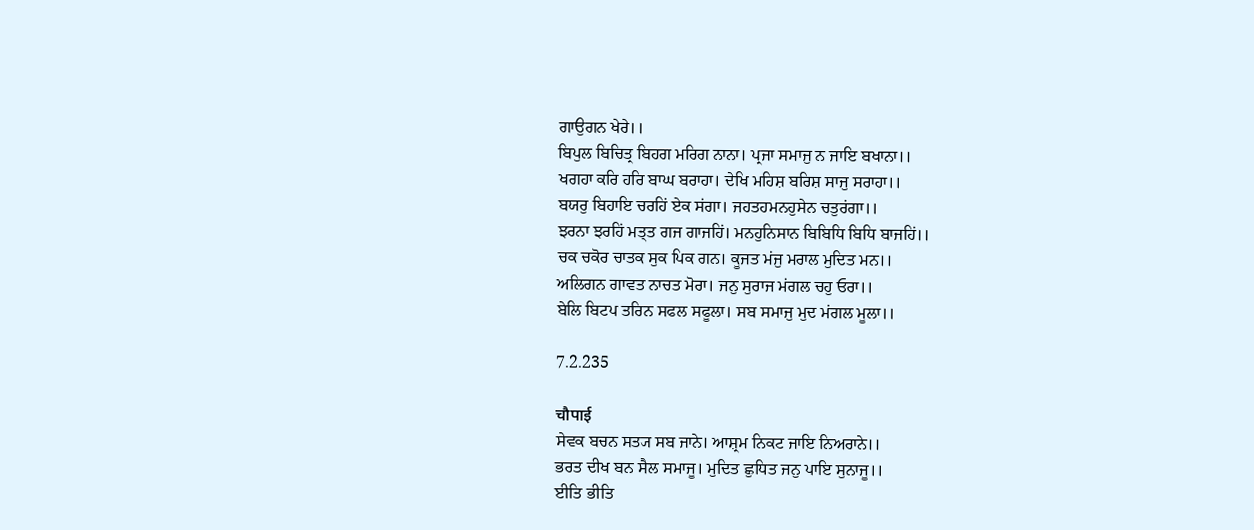ਗਾਉਗਨ ਖੇਰੇ।।
ਬਿਪੁਲ ਬਿਚਿਤ੍ਰ ਬਿਹਗ ਮਰਿਗ ਨਾਨਾ। ਪ੍ਰਜਾ ਸਮਾਜੁ ਨ ਜਾਇ ਬਖਾਨਾ।।
ਖਗਹਾ ਕਰਿ ਹਰਿ ਬਾਘ ਬਰਾਹਾ। ਦੇਖਿ ਮਹਿਸ਼ ਬਰਿਸ਼ ਸਾਜੁ ਸਰਾਹਾ।।
ਬਯਰੁ ਬਿਹਾਇ ਚਰਹਿਂ ਏਕ ਸਂਗਾ। ਜਹਤਹਮਨਹੁਸੇਨ ਚਤੁਰਂਗਾ।।
ਝਰਨਾ ਝਰਹਿਂ ਮਤ੍ਤ ਗਜ ਗਾਜਹਿਂ। ਮਨਹੁਨਿਸਾਨ ਬਿਬਿਧਿ ਬਿਧਿ ਬਾਜਹਿਂ।।
ਚਕ ਚਕੋਰ ਚਾਤਕ ਸੁਕ ਪਿਕ ਗਨ। ਕੂਜਤ ਮਂਜੁ ਮਰਾਲ ਮੁਦਿਤ ਮਨ।।
ਅਲਿਗਨ ਗਾਵਤ ਨਾਚਤ ਮੋਰਾ। ਜਨੁ ਸੁਰਾਜ ਮਂਗਲ ਚਹੁ ਓਰਾ।।
ਬੇਲਿ ਬਿਟਪ ਤਰਿਨ ਸਫਲ ਸਫੂਲਾ। ਸਬ ਸਮਾਜੁ ਮੁਦ ਮਂਗਲ ਮੂਲਾ।।

7.2.235

चौपाई
ਸੇਵਕ ਬਚਨ ਸਤ੍ਯ ਸਬ ਜਾਨੇ। ਆਸ਼੍ਰਮ ਨਿਕਟ ਜਾਇ ਨਿਅਰਾਨੇ।।
ਭਰਤ ਦੀਖ ਬਨ ਸੈਲ ਸਮਾਜੂ। ਮੁਦਿਤ ਛੁਧਿਤ ਜਨੁ ਪਾਇ ਸੁਨਾਜੂ।।
ਈਤਿ ਭੀਤਿ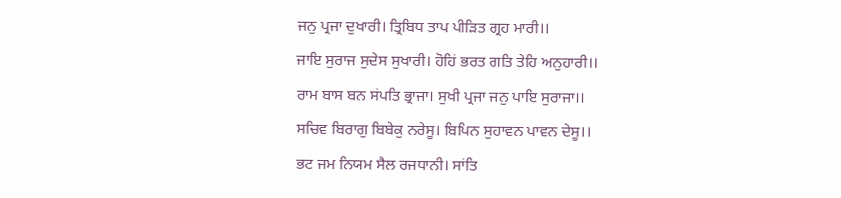ਜਨੁ ਪ੍ਰਜਾ ਦੁਖਾਰੀ। ਤ੍ਰਿਬਿਧ ਤਾਪ ਪੀਡ਼ਿਤ ਗ੍ਰਹ ਮਾਰੀ।।
ਜਾਇ ਸੁਰਾਜ ਸੁਦੇਸ ਸੁਖਾਰੀ। ਹੋਹਿਂ ਭਰਤ ਗਤਿ ਤੇਹਿ ਅਨੁਹਾਰੀ।।
ਰਾਮ ਬਾਸ ਬਨ ਸਂਪਤਿ ਭ੍ਰਾਜਾ। ਸੁਖੀ ਪ੍ਰਜਾ ਜਨੁ ਪਾਇ ਸੁਰਾਜਾ।।
ਸਚਿਵ ਬਿਰਾਗੁ ਬਿਬੇਕੁ ਨਰੇਸੂ। ਬਿਪਿਨ ਸੁਹਾਵਨ ਪਾਵਨ ਦੇਸੂ।।
ਭਟ ਜਮ ਨਿਯਮ ਸੈਲ ਰਜਧਾਨੀ। ਸਾਂਤਿ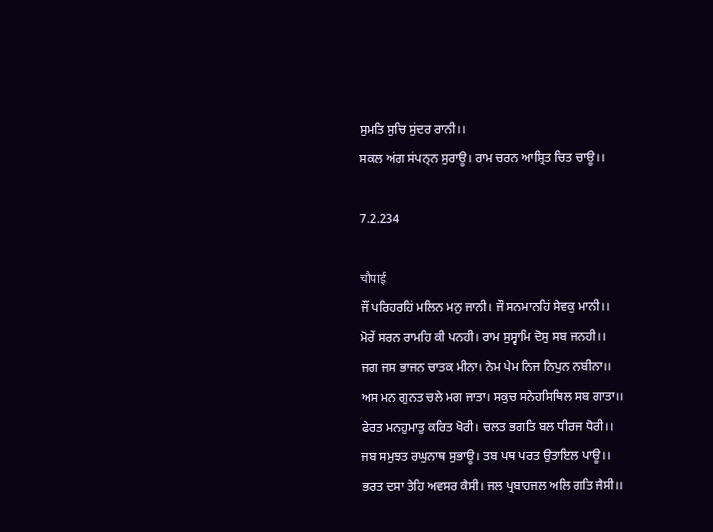ਸੁਮਤਿ ਸੁਚਿ ਸੁਂਦਰ ਰਾਨੀ।।
ਸਕਲ ਅਂਗ ਸਂਪਨ੍ਨ ਸੁਰਾਊ। ਰਾਮ ਚਰਨ ਆਸ਼੍ਰਿਤ ਚਿਤ ਚਾਊ।।

7.2.234

चौपाई
ਜੌਂ ਪਰਿਹਰਹਿਂ ਮਲਿਨ ਮਨੁ ਜਾਨੀ। ਜੌ ਸਨਮਾਨਹਿਂ ਸੇਵਕੁ ਮਾਨੀ।।
ਮੋਰੇਂ ਸਰਨ ਰਾਮਹਿ ਕੀ ਪਨਹੀ। ਰਾਮ ਸੁਸ੍ਵਾਮਿ ਦੋਸੁ ਸਬ ਜਨਹੀ।।
ਜਗ ਜਸ ਭਾਜਨ ਚਾਤਕ ਮੀਨਾ। ਨੇਮ ਪੇਮ ਨਿਜ ਨਿਪੁਨ ਨਬੀਨਾ।।
ਅਸ ਮਨ ਗੁਨਤ ਚਲੇ ਮਗ ਜਾਤਾ। ਸਕੁਚ ਸਨੇਹਸਿਥਿਲ ਸਬ ਗਾਤਾ।।
ਫੇਰਤ ਮਨਹੁਮਾਤੁ ਕਰਿਤ ਖੋਰੀ। ਚਲਤ ਭਗਤਿ ਬਲ ਧੀਰਜ ਧੋਰੀ।।
ਜਬ ਸਮੁਝਤ ਰਘੁਨਾਥ ਸੁਭਾਊ। ਤਬ ਪਥ ਪਰਤ ਉਤਾਇਲ ਪਾਊ।।
ਭਰਤ ਦਸਾ ਤੇਹਿ ਅਵਸਰ ਕੈਸੀ। ਜਲ ਪ੍ਰਬਾਹਜਲ ਅਲਿ ਗਤਿ ਜੈਸੀ।।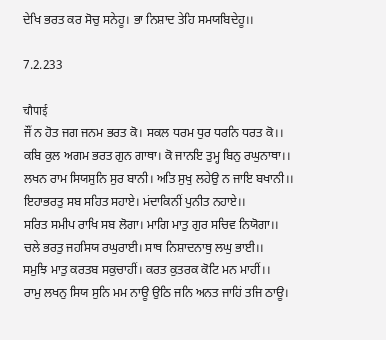ਦੇਖਿ ਭਰਤ ਕਰ ਸੋਚੁ ਸਨੇਹੂ। ਭਾ ਨਿਸ਼ਾਦ ਤੇਹਿ ਸਮਯਬਿਦੇਹੂ।।

7.2.233

चौपाई
ਜੌਂ ਨ ਹੋਤ ਜਗ ਜਨਮ ਭਰਤ ਕੋ। ਸਕਲ ਧਰਮ ਧੁਰ ਧਰਨਿ ਧਰਤ ਕੋ।।
ਕਬਿ ਕੁਲ ਅਗਮ ਭਰਤ ਗੁਨ ਗਾਥਾ। ਕੋ ਜਾਨਇ ਤੁਮ੍ਹ ਬਿਨੁ ਰਘੁਨਾਥਾ।।
ਲਖਨ ਰਾਮ ਸਿਯਸੁਨਿ ਸੁਰ ਬਾਨੀ। ਅਤਿ ਸੁਖੁ ਲਹੇਉ ਨ ਜਾਇ ਬਖਾਨੀ।।
ਇਹਾਭਰਤੁ ਸਬ ਸਹਿਤ ਸਹਾਏ। ਮਂਦਾਕਿਨੀਂ ਪੁਨੀਤ ਨਹਾਏ।।
ਸਰਿਤ ਸਮੀਪ ਰਾਖਿ ਸਬ ਲੋਗਾ। ਮਾਗਿ ਮਾਤੁ ਗੁਰ ਸਚਿਵ ਨਿਯੋਗਾ।।
ਚਲੇ ਭਰਤੁ ਜਹਸਿਯ ਰਘੁਰਾਈ। ਸਾਥ ਨਿਸ਼ਾਦਨਾਥੁ ਲਘੁ ਭਾਈ।।
ਸਮੁਝਿ ਮਾਤੁ ਕਰਤਬ ਸਕੁਚਾਹੀਂ। ਕਰਤ ਕੁਤਰਕ ਕੋਟਿ ਮਨ ਮਾਹੀਂ।।
ਰਾਮੁ ਲਖਨੁ ਸਿਯ ਸੁਨਿ ਮਮ ਨਾਊ ਉਠਿ ਜਨਿ ਅਨਤ ਜਾਹਿਂ ਤਜਿ ਠਾਊ।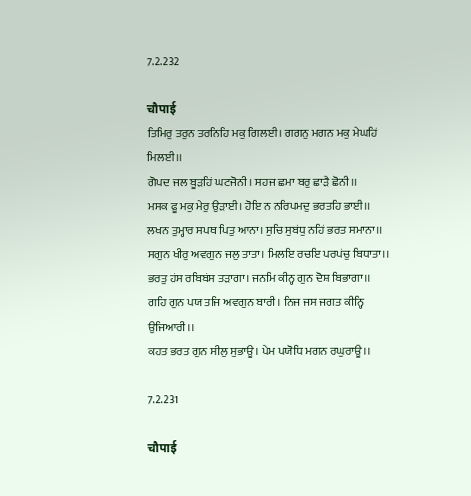7.2.232

चौपाई
ਤਿਮਿਰੁ ਤਰੁਨ ਤਰਨਿਹਿ ਮਕੁ ਗਿਲਈ। ਗਗਨੁ ਮਗਨ ਮਕੁ ਮੇਘਹਿਂ ਮਿਲਈ।।
ਗੋਪਦ ਜਲ ਬੂਡ਼ਹਿਂ ਘਟਜੋਨੀ। ਸਹਜ ਛਮਾ ਬਰੁ ਛਾਡ਼ੈ ਛੋਨੀ।।
ਮਸਕ ਫੂ ਮਕੁ ਮੇਰੁ ਉਡ਼ਾਈ। ਹੋਇ ਨ ਨਰਿਪਮਦੁ ਭਰਤਹਿ ਭਾਈ।।
ਲਖਨ ਤੁਮ੍ਹਾਰ ਸਪਥ ਪਿਤੁ ਆਨਾ। ਸੁਚਿ ਸੁਬਂਧੁ ਨਹਿਂ ਭਰਤ ਸਮਾਨਾ।।
ਸਗੁਨ ਖੀਰੁ ਅਵਗੁਨ ਜਲੁ ਤਾਤਾ। ਮਿਲਇ ਰਚਇ ਪਰਪਂਚੁ ਬਿਧਾਤਾ।।
ਭਰਤੁ ਹਂਸ ਰਬਿਬਂਸ ਤਡ਼ਾਗਾ। ਜਨਮਿ ਕੀਨ੍ਹ ਗੁਨ ਦੋਸ਼ ਬਿਭਾਗਾ।।
ਗਹਿ ਗੁਨ ਪਯ ਤਜਿ ਅਵਗੁਨ ਬਾਰੀ। ਨਿਜ ਜਸ ਜਗਤ ਕੀਨ੍ਹਿ ਉਜਿਆਰੀ।।
ਕਹਤ ਭਰਤ ਗੁਨ ਸੀਲੁ ਸੁਭਾਊ। ਪੇਮ ਪਯੋਧਿ ਮਗਨ ਰਘੁਰਾਊ।।

7.2.231

चौपाई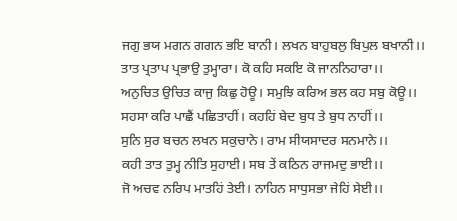ਜਗੁ ਭਯ ਮਗਨ ਗਗਨ ਭਇ ਬਾਨੀ। ਲਖਨ ਬਾਹੁਬਲੁ ਬਿਪੁਲ ਬਖਾਨੀ।।
ਤਾਤ ਪ੍ਰਤਾਪ ਪ੍ਰਭਾਉ ਤੁਮ੍ਹਾਰਾ। ਕੋ ਕਹਿ ਸਕਇ ਕੋ ਜਾਨਨਿਹਾਰਾ।।
ਅਨੁਚਿਤ ਉਚਿਤ ਕਾਜੁ ਕਿਛੁ ਹੋਊ। ਸਮੁਝਿ ਕਰਿਅ ਭਲ ਕਹ ਸਬੁ ਕੋਊ।।
ਸਹਸਾ ਕਰਿ ਪਾਛੈਂ ਪਛਿਤਾਹੀਂ। ਕਹਹਿਂ ਬੇਦ ਬੁਧ ਤੇ ਬੁਧ ਨਾਹੀਂ।।
ਸੁਨਿ ਸੁਰ ਬਚਨ ਲਖਨ ਸਕੁਚਾਨੇ। ਰਾਮ ਸੀਯਸਾਦਰ ਸਨਮਾਨੇ।।
ਕਹੀ ਤਾਤ ਤੁਮ੍ਹ ਨੀਤਿ ਸੁਹਾਈ। ਸਬ ਤੇਂ ਕਠਿਨ ਰਾਜਮਦੁ ਭਾਈ।।
ਜੋ ਅਚਵ ਨਰਿਪ ਮਾਤਹਿਂ ਤੇਈ। ਨਾਹਿਨ ਸਾਧੁਸਭਾ ਜੇਹਿਂ ਸੇਈ।।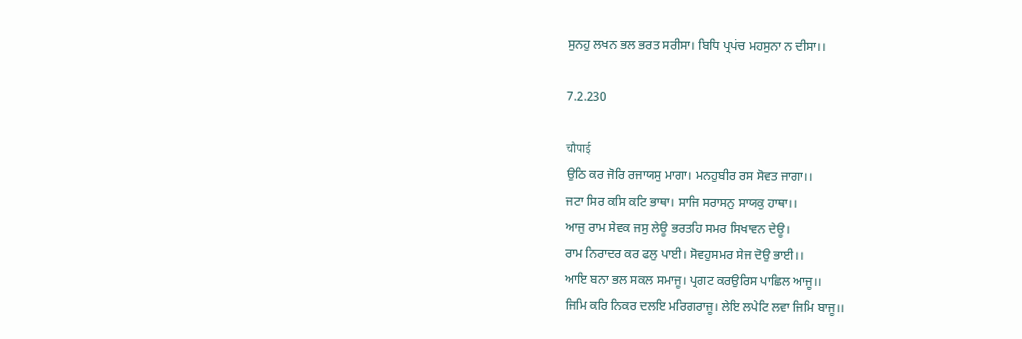ਸੁਨਹੁ ਲਖਨ ਭਲ ਭਰਤ ਸਰੀਸਾ। ਬਿਧਿ ਪ੍ਰਪਂਚ ਮਹਸੁਨਾ ਨ ਦੀਸਾ।।

7.2.230

चौपाई
ਉਠਿ ਕਰ ਜੋਰਿ ਰਜਾਯਸੁ ਮਾਗਾ। ਮਨਹੁਬੀਰ ਰਸ ਸੋਵਤ ਜਾਗਾ।।
ਜਟਾ ਸਿਰ ਕਸਿ ਕਟਿ ਭਾਥਾ। ਸਾਜਿ ਸਰਾਸਨੁ ਸਾਯਕੁ ਹਾਥਾ।।
ਆਜੁ ਰਾਮ ਸੇਵਕ ਜਸੁ ਲੇਊ ਭਰਤਹਿ ਸਮਰ ਸਿਖਾਵਨ ਦੇਊ।
ਰਾਮ ਨਿਰਾਦਰ ਕਰ ਫਲੁ ਪਾਈ। ਸੋਵਹੁਸਮਰ ਸੇਜ ਦੋਉ ਭਾਈ।।
ਆਇ ਬਨਾ ਭਲ ਸਕਲ ਸਮਾਜੂ। ਪ੍ਰਗਟ ਕਰਉਰਿਸ ਪਾਛਿਲ ਆਜੂ।।
ਜਿਮਿ ਕਰਿ ਨਿਕਰ ਦਲਇ ਮਰਿਗਰਾਜੂ। ਲੇਇ ਲਪੇਟਿ ਲਵਾ ਜਿਮਿ ਬਾਜੂ।।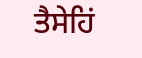ਤੈਸੇਹਿਂ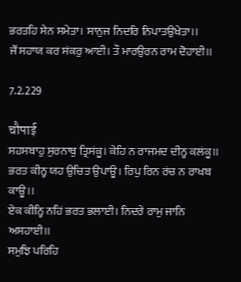ਭਰਤਹਿ ਸੇਨ ਸਮੇਤਾ। ਸਾਨੁਜ ਨਿਦਰਿ ਨਿਪਾਤਉਖੇਤਾ।।
ਜੌਂ ਸਹਾਯ ਕਰ ਸਂਕਰੁ ਆਈ। ਤੌ ਮਾਰਉਰਨ ਰਾਮ ਦੋਹਾਈ।।

7.2.229

चौपाई
ਸਹਸਬਾਹੁ ਸੁਰਨਾਥੁ ਤ੍ਰਿਸਂਕੂ। ਕੇਹਿ ਨ ਰਾਜਮਦ ਦੀਨ੍ਹ ਕਲਂਕੂ।।
ਭਰਤ ਕੀਨ੍ਹ ਯਹ ਉਚਿਤ ਉਪਾਊ। ਰਿਪੁ ਰਿਨ ਰਂਚ ਨ ਰਾਖਬ ਕਾਊ।।
ਏਕ ਕੀਨ੍ਹਿ ਨਹਿਂ ਭਰਤ ਭਲਾਈ। ਨਿਦਰੇ ਰਾਮੁ ਜਾਨਿ ਅਸਹਾਈ।।
ਸਮੁਝਿ ਪਰਿਹਿ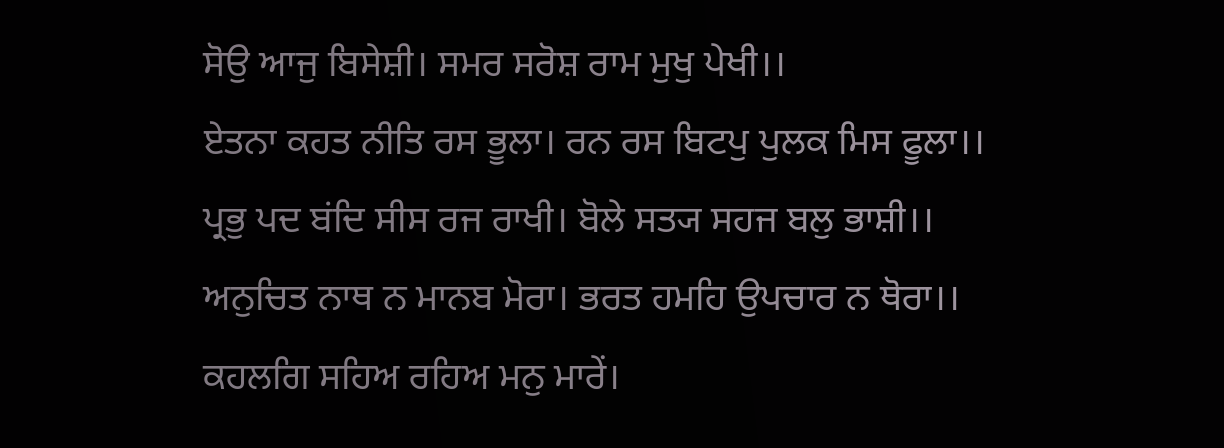ਸੋਉ ਆਜੁ ਬਿਸੇਸ਼ੀ। ਸਮਰ ਸਰੋਸ਼ ਰਾਮ ਮੁਖੁ ਪੇਖੀ।।
ਏਤਨਾ ਕਹਤ ਨੀਤਿ ਰਸ ਭੂਲਾ। ਰਨ ਰਸ ਬਿਟਪੁ ਪੁਲਕ ਮਿਸ ਫੂਲਾ।।
ਪ੍ਰਭੁ ਪਦ ਬਂਦਿ ਸੀਸ ਰਜ ਰਾਖੀ। ਬੋਲੇ ਸਤ੍ਯ ਸਹਜ ਬਲੁ ਭਾਸ਼ੀ।।
ਅਨੁਚਿਤ ਨਾਥ ਨ ਮਾਨਬ ਮੋਰਾ। ਭਰਤ ਹਮਹਿ ਉਪਚਾਰ ਨ ਥੋਰਾ।।
ਕਹਲਗਿ ਸਹਿਅ ਰਹਿਅ ਮਨੁ ਮਾਰੇਂ।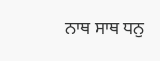ਨਾਥ ਸਾਥ ਧਨੁ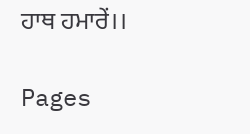ਹਾਥ ਹਮਾਰੇਂ।।

Pages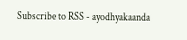Subscribe to RSS - ayodhyakaanda